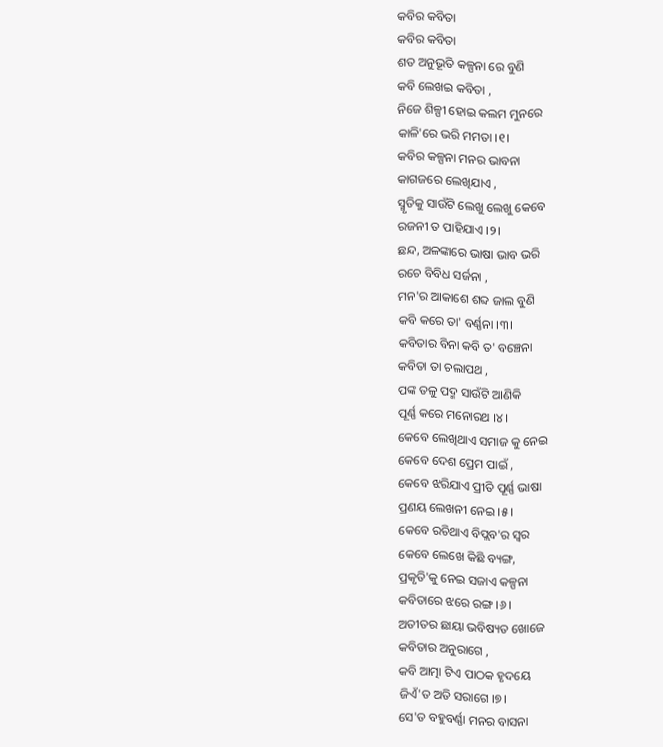କବିର କବିତା
କବିର କବିତା
ଶତ ଅନୁଭୂତି କଳ୍ପନା ରେ ବୁଣି
କବି ଲେଖଇ କବିତା ,
ନିଜେ ଶିଳ୍ପୀ ହୋଇ କଲମ ମୁନରେ
କାଳି'ରେ ଭରି ମମତା ।୧।
କବିର କଳ୍ପନା ମନର ଭାବନା
କାଗଜରେ ଲେଖିଯାଏ ,
ସ୍ମୃତିକୁ ସାଉଁଟି ଲେଖୁ ଲେଖୁ କେବେ
ରଜନୀ ତ ପାହିଯାଏ ।୨।
ଛନ୍ଦ, ଅଳଙ୍କାରେ ଭାଷା ଭାବ ଭରି
ରଚେ ବିବିଧ ସର୍ଜନା ,
ମନ'ର ଆକାଶେ ଶବ୍ଦ ଜାଲ ବୁଣି
କବି କରେ ତା' ବର୍ଣ୍ଣନା ।୩।
କବିତାର ବିନା କବି ତ' ବଞ୍ଚେନା
କବିତା ତା ଚଲାପଥ ,
ପଙ୍କ ତଳୁ ପଦ୍ମ ସାଉଁଟି ଆଣିକି
ପୂର୍ଣ୍ଣ କରେ ମନୋରଥ ।୪।
କେବେ ଲେଖିଥାଏ ସମାଜ କୁ ନେଇ
କେବେ ଦେଶ ପ୍ରେମ ପାଇଁ ,
କେବେ ଝରିଯାଏ ପ୍ରୀତି ପୂର୍ଣ୍ଣ ଭାଷା
ପ୍ରଣୟ ଲେଖନୀ ନେଇ ।୫।
କେବେ ରଚିଥାଏ ବିପ୍ଲବ'ର ସ୍ୱର
କେବେ ଲେଖେ କିଛି ବ୍ୟଙ୍ଗ,
ପ୍ରକୃତି'କୁ ନେଇ ସଜାଏ କଳ୍ପନା
କବିତାରେ ଝରେ ରଙ୍ଗ ।୬।
ଅତୀତର ଛାୟା ଭବିଷ୍ୟତ ଖୋଜେ
କବିତାର ଅନୁରାଗେ ,
କବି ଆତ୍ମା ଟିଏ ପାଠକ ହୃଦୟେ
ଜିଏଁ'ତ ଅତି ସରାଗେ ।୭।
ସେ'ତ ବହୁବର୍ଣ୍ଣା ମନର ବାସନା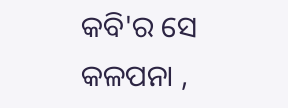କବି'ର ସେ କଳପନା ,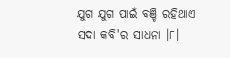ଯୁଗ ଯୁଗ ପାଇଁ ବଞ୍ଚି ରହିଥାଏ
ସଦା କବି'ର ସାଧନା ।୮।